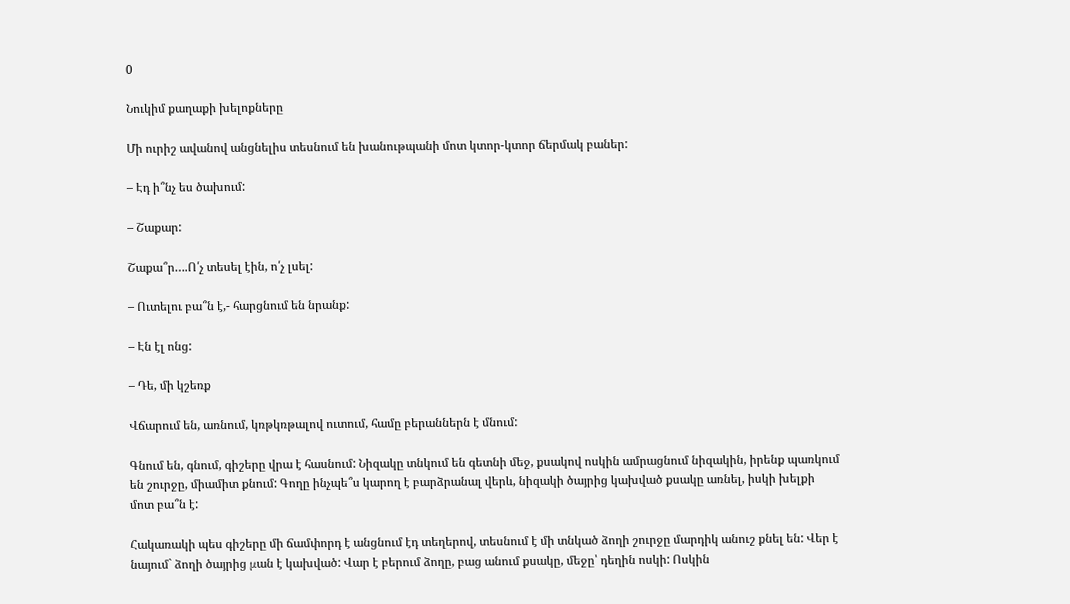0

Նուկիմ քաղաքի խելոքները

Մի ուրիշ ավանով անցնելիս տեսնում են խանութպանի մոտ կտոր-կտոր ճերմակ բաներ:

– Էդ ի՞նչ ես ծախում:

– Շաքար:

Շաքա՞ր….Ո՛չ տեսել էին, ո՛չ լսել:

– Ուտելու բա՞ն է,- հարցնում են նրանք:

– Էն էլ ոնց:

– Դե, մի կշեռք

Վճարում են, առնում, կռթկռթալով ուտում, համը բերաններն է մնում:

Գնում են, գնում, գիշերը վրա է հասնում: Նիզակը տնկում են գետնի մեջ, քսակով ոսկին ամրացնում նիզակին, իրենք պառկում են շուրջը, միամիտ քնում: Գողը ինչպե՞ս կարող է բարձրանալ վերև, նիզակի ծայրից կախված քսակը առնել, իսկի խելքի մոտ բա՞ն է:

Հակառակի պես գիշերը մի ճամփորդ է անցնում էդ տեղերով, տեսնում է մի տնկած ձողի շուրջը մարդիկ անուշ քնել են: Վեր է նայում` ձողի ծայրից μան է կախված: Վար է բերում ձողը, բաց անում քսակը, մեջը՝ դեղին ոսկի: Ոսկին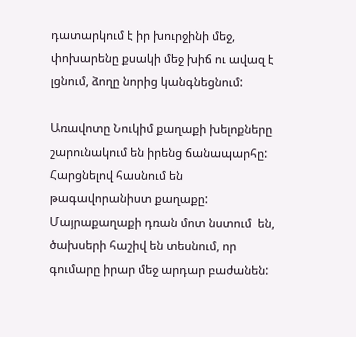դատարկում է իր խուրջինի մեջ, փոխարենը քսակի մեջ խիճ ու ավազ է լցնում, ձողը նորից կանգնեցնում:

Առավոտը Նուկիմ քաղաքի խելոքները շարունակում են իրենց ճանապարհը: Հարցնելով հասնում են թագավորանիստ քաղաքը: Մայրաքաղաքի դռան մոտ նստում  են, ծախսերի հաշիվ են տեսնում, որ գումարը իրար մեջ արդար բաժանեն: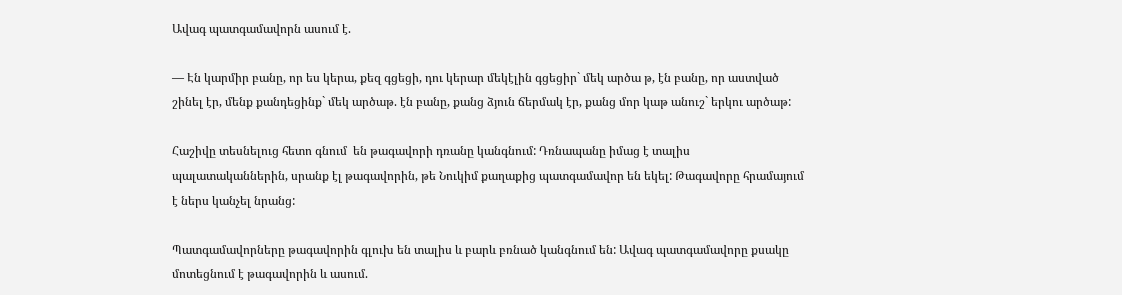Ավագ պատգամավորն ասում է.

— Էն կարմիր բանը, որ ես կերա, քեզ գցեցի, դու կերար մեկէլին գցեցիր` մեկ արծա թ, էն բանը, որ աստված շինել էր, մենք քանդեցինք` մեկ արծաթ. էն բանը, քանց ձյուն ճերմակ էր, քանց մոր կաթ անուշ` երկու արծաթ:

Հաշիվը տեսնելուց հետո գնում  են թագավորի դռանը կանգնում: Դռնապանը իմաց է տալիս պալատականներին, սրանք էլ թագավորին, թե Նուկիմ քաղաքից պատգամավոր են եկել: Թագավորը հրամայում է ներս կանչել նրանց:

Պատգամավորները թագավորին գլուխ են տալիս և բարև բռնած կանգնում են: Ավագ պատգամավորը քսակը մոտեցնում է թագավորին և ասում.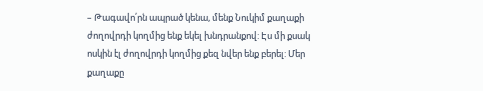– Թագավո՛րն ապրած կենա, մենք Նուկիմ քաղաքի ժողովրդի կողմից ենք եկել խնդրանքով: Էս մի քսակ ոսկին էլ ժողովրդի կողմից քեզ նվեր ենք բերել: Մեր քաղաքը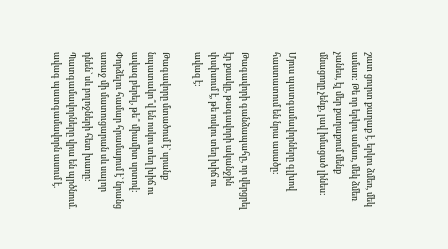շատ ցուրտ քաղաք է. երկու ձմեռ, մեկ ամառ: Թե որ երկու ամառ, մեկ ձմեռ չանես, էլ մեր քաղաքում մենք մնացողը չենք, լավ իմացած լինես:

Մյուս պատգամավորները գլխով հաստատում են նրա ասածը:

Թագավորի գանձապահը, որ վերցրել էր քսակը, թագավորի ականջին փսփսում է, թե ոսկու տեղ խիճ ու ավազ է:

Թագավորը մտածում է` սրանք նպատակո՞վ են ոսկու տեղ խիճ ու ավազ բերել, թե՞ միամիտ սրտով: Փորձելու համար հրամայում է` նրանց առաջ մի մատուցարան սև սալոր դնեն` սև բոլոջների հետ խառը: Պատգամավորները վրա են պրծնում. ավագ պատգամավորն ասում է.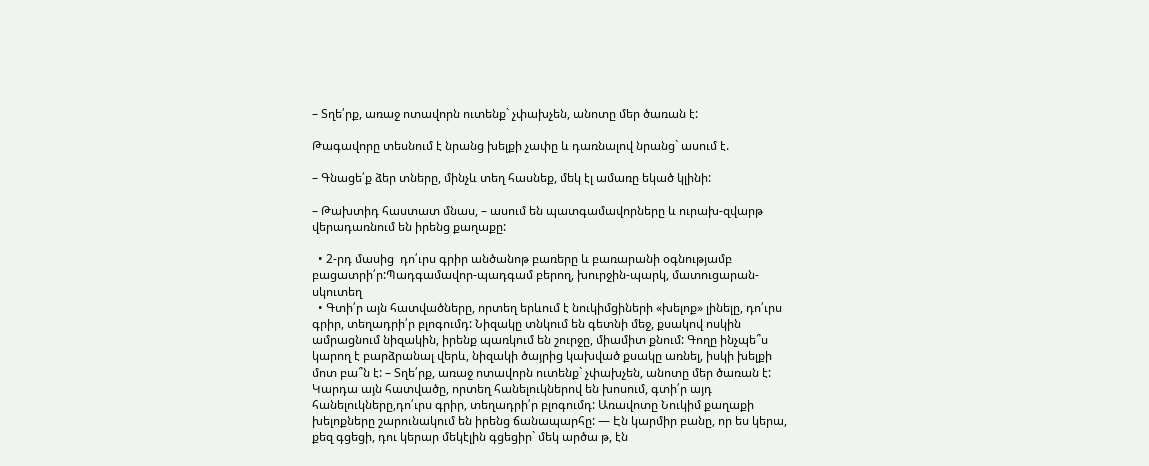– Տղե՛րք, առաջ ոտավորն ուտենք` չփախչեն, անոտը մեր ծառան է:

Թագավորը տեսնում է նրանց խելքի չափը և դառնալով նրանց` ասում է.

– Գնացե՛ք ձեր տները, մինչև տեղ հասնեք, մեկ էլ ամառը եկած կլինի:

– Թախտիդ հաստատ մնաս, – ասում են պատգամավորները և ուրախ-զվարթ վերադառնում են իրենց քաղաքը:

  • 2-րդ մասից  դո՛ւրս գրիր անծանոթ բառերը և բառարանի օգնությամբ բացատրի՛ր:Պադգամավոր-պադգամ բերող, խուրջին-պարկ, մատուցարան-սկուտեղ
  • Գտի՛ր այն հատվածները, որտեղ երևում է նուկիմցիների «խելոք» լինելը, դո՛ւրս գրիր, տեղադրի՛ր բլոգումդ: Նիզակը տնկում են գետնի մեջ, քսակով ոսկին ամրացնում նիզակին, իրենք պառկում են շուրջը, միամիտ քնում: Գողը ինչպե՞ս կարող է բարձրանալ վերև, նիզակի ծայրից կախված քսակը առնել, իսկի խելքի մոտ բա՞ն է: – Տղե՛րք, առաջ ոտավորն ուտենք` չփախչեն, անոտը մեր ծառան է: Կարդա այն հատվածը, որտեղ հանելուկներով են խոսում, գտի՛ր այդ հանելուկները,դո՛ւրս գրիր, տեղադրի՛ր բլոգումդ: Առավոտը Նուկիմ քաղաքի խելոքները շարունակում են իրենց ճանապարհը: — Էն կարմիր բանը, որ ես կերա, քեզ գցեցի, դու կերար մեկէլին գցեցիր` մեկ արծա թ, էն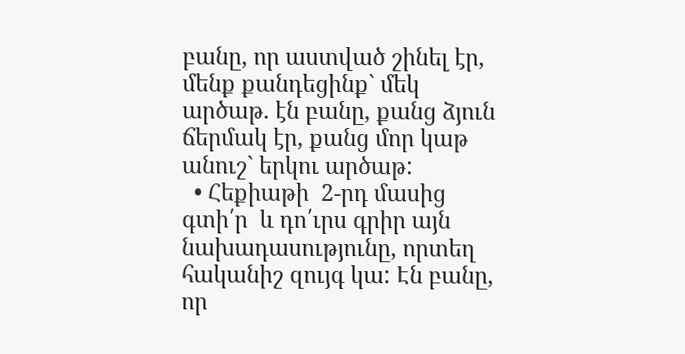բանը, որ աստված շինել էր, մենք քանդեցինք` մեկ արծաթ. էն բանը, քանց ձյուն ճերմակ էր, քանց մոր կաթ անուշ` երկու արծաթ:
  • Հեքիաթի  2-րդ մասից գտի՛ր  և դո՛ւրս գրիր այն նախադասությունը, որտեղ հականիշ զույգ կա: Էն բանը, որ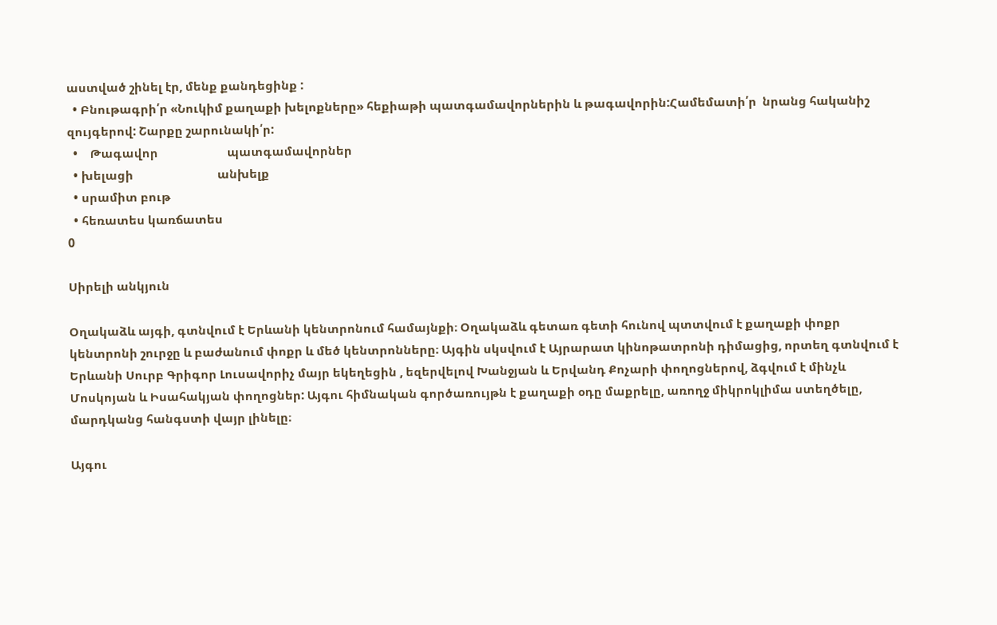աստված շինել էր, մենք քանդեցինք :
  • Բնութագրի՛ր «Նուկիմ քաղաքի խելոքները» հեքիաթի պատգամավորներին և թագավորին:Համեմատի՛ր  նրանց հականիշ զույգերով: Շարքը շարունակի՛ր:
  •    Թագավոր                       պատգամավորներ
  • խելացի                            անխելք
  • սրամիտ բութ
  • հեռատես կառճատես
0

Սիրելի անկյուն

Օղակաձև այգի, գտնվում է Երևանի կենտրոնում համայնքի։ Օղակաձև գետառ գետի հունով պտտվում է քաղաքի փոքր կենտրոնի շուրջը և բաժանում փոքր և մեծ կենտրոնները։ Այգին սկսվում է Այրարատ կինոթատրոնի դիմացից, որտեղ գտնվում է Երևանի Սուրբ Գրիգոր Լուսավորիչ մայր եկեղեցին , եզերվելով Խանջյան և Երվանդ Քոչարի փողոցներով, ձգվում է մինչև Մոսկոյան և Իսահակյան փողոցներ: Այգու հիմնական գործառույթն է քաղաքի օդը մաքրելը, առողջ միկրոկլիմա ստեղծելը, մարդկանց հանգստի վայր լինելը։

Այգու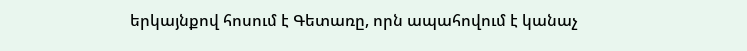երկայնքով հոսում է Գետառը, որն ապահովում է կանաչ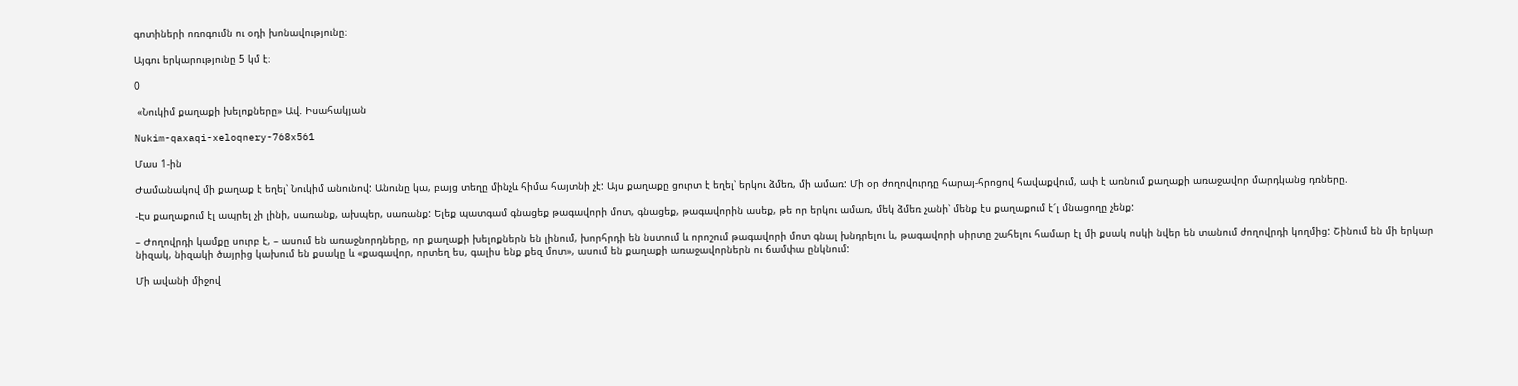գոտիների ոռոգումն ու օդի խոնավությունը։

Այգու երկարությունը 5 կմ է։

0

 «Նուկիմ քաղաքի խելոքները» Ավ. Իսահակյան

Nukim-qaxaqi-xeloqnery-768x561

Մաս 1-ին

Ժամանակով մի քաղաք է եղել՝ Նուկիմ անունով: Անունը կա, բայց տեղը մինչև հիմա հայտնի չէ: Այս քաղաքը ցուրտ է եղել՝ երկու ձմեռ, մի ամառ: Մի օր ժողովուրդը հարայ-հրոցով հավաքվում, ափ է առնում քաղաքի առաջավոր մարդկանց դռները.

-Էս քաղաքում էլ ապրել չի լինի, սառանք, ախպեր, սառանք: Ելեք պատգամ գնացեք թագավորի մոտ, գնացեք, թագավորին ասեք, թե որ երկու ամառ, մեկ ձմեռ չանի՝ մենք էս քաղաքում է՜լ մնացողը չենք:

– Ժողովրդի կամքը սուրբ է, – ասում են առաջնորդները, որ քաղաքի խելոքներն են լինում, խորհրդի են նստում և որոշում թագավորի մոտ գնալ խնդրելու և, թագավորի սիրտը շահելու համար էլ մի քսակ ոսկի նվեր են տանում ժողովրդի կողմից: Շինում են մի երկար նիզակ, նիզակի ծայրից կախում են քսակը և «քագավոր, որտեղ ես, գալիս ենք քեզ մոտ», ասում են քաղաքի առաջավորներն ու ճամփա ընկնում:

Մի ավանի միջով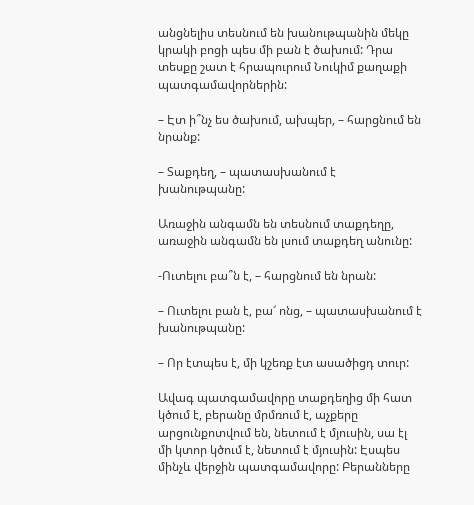անցնելիս տեսնում են խանութպանին մեկը կրակի բոցի պես մի բան է ծախում: Դրա տեսքը շատ է հրապուրում Նուկիմ քաղաքի պատգամավորներին:

– Էտ ի՞նչ ես ծախում, ախպեր, – հարցնում են նրանք:

– Տաքդեղ, – պատասխանում է խանութպանը:

Առաջին անգամն են տեսնում տաքդեղը, առաջին անգամն են լսում տաքդեղ անունը:

-Ուտելու բա՞ն է, – հարցնում են նրան:

– Ուտելու բան է, բա՜ ոնց, – պատասխանում է խանութպանը:

– Որ էտպես է, մի կշեռք էտ ասածիցդ տուր:

Ավագ պատգամավորը տաքդեղից մի հատ կծում է, բերանը մրմռում է, աչքերը արցունքոտվում են, նետում է մյուսին, սա էլ մի կտոր կծում է, նետում է մյուսին: Էսպես մինչև վերջին պատգամավորը: Բերանները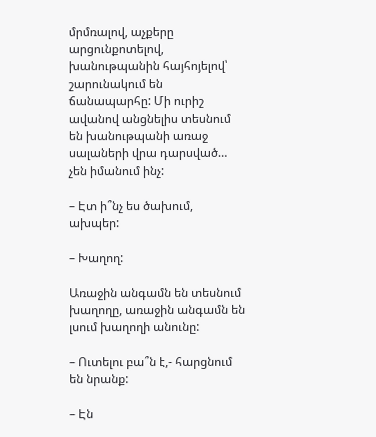մրմռալով, աչքերը արցունքոտելով, խանութպանին հայհոյելով՝ շարունակում են ճանապարհը: Մի ուրիշ ավանով անցնելիս տեսնում են խանութպանի առաջ սալաների վրա դարսված… չեն իմանում ինչ:

– Էտ ի՞նչ ես ծախում, ախպեր:

– Խաղող:

Առաջին անգամն են տեսնում խաղողը, առաջին անգամն են լսում խաղողի անունը:

– Ուտելու բա՞ն է,- հարցնում են նրանք:

– Էն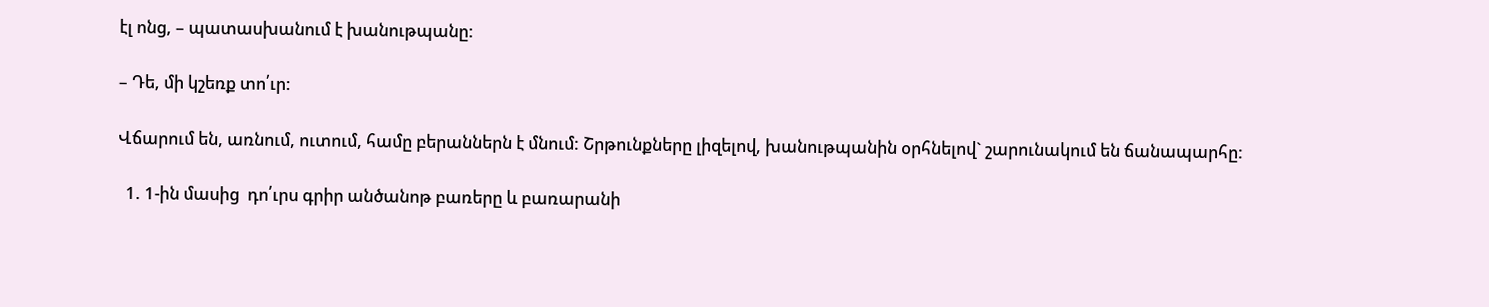էլ ոնց, – պատասխանում է խանութպանը:

– Դե, մի կշեռք տո՛ւր:

Վճարում են, առնում, ուտում, համը բերաններն է մնում: Շրթունքները լիզելով, խանութպանին օրհնելով` շարունակում են ճանապարհը:

  1. 1-ին մասից  դո՛ւրս գրիր անծանոթ բառերը և բառարանի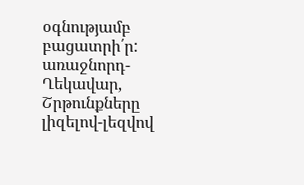օգնությամբ բացատրի՛ր: առաջնորդ-Ղեկավար, Շրթունքները լիզելով-լեզվով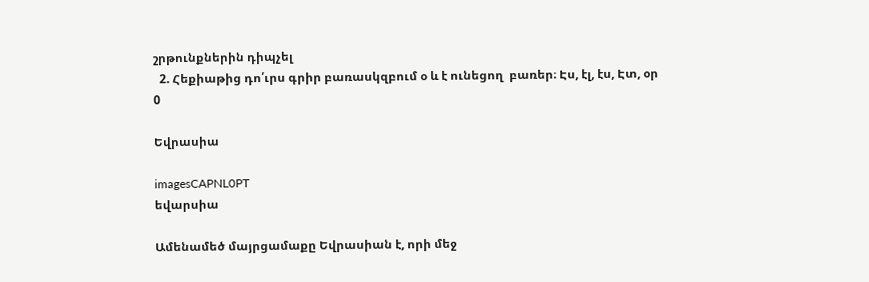շրթունքներին դիպչել
  2. Հեքիաթից դո՛ւրս գրիր բառասկզբում օ և է ունեցող  բառեր։ Էս, էլ, էս, Էտ, օր
0

Եվրասիա

imagesCAPNL0PT
եվարսիա

Ամենամեծ մայրցամաքը Եվրասիան է, որի մեջ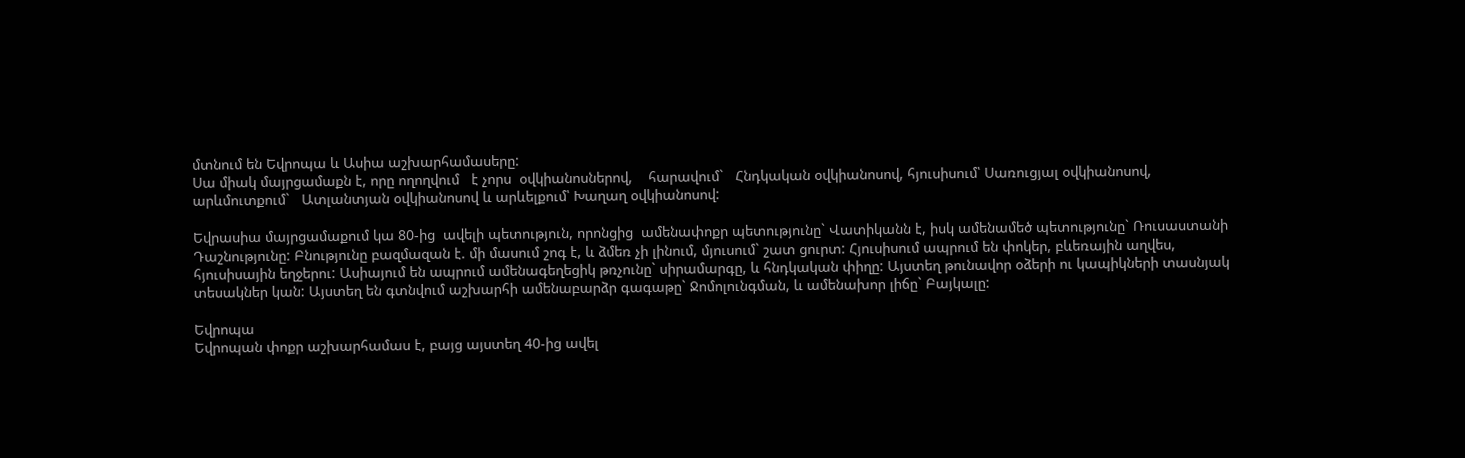մտնում են Եվրոպա և Ասիա աշխարհամասերը:
Սա միակ մայրցամաքն է, որը ողողվում   է չորս  օվկիանոսներով,    հարավում`   Հնդկական օվկիանոսով, հյուսիսում՝ Սառուցյալ օվկիանոսով, արևմուտքում`   Ատլանտյան օվկիանոսով և արևելքում՝ Խաղաղ օվկիանոսով:

Եվրասիա մայրցամաքում կա 80-ից  ավելի պետություն, որոնցից  ամենափոքր պետությունը` Վատիկանն է, իսկ ամենամեծ պետությունը` Ռուսաստանի Դաշնությունը: Բնությունը բազմազան է. մի մասում շոգ է, և ձմեռ չի լինում, մյուսում` շատ ցուրտ: Հյուսիսում ապրում են փոկեր, բևեռային աղվես, հյուսիսային եղջերու: Ասիայում են ապրում ամենագեղեցիկ թռչունը` սիրամարգը, և հնդկական փիղը: Այստեղ թունավոր օձերի ու կապիկների տասնյակ տեսակներ կան: Այստեղ են գտնվում աշխարհի ամենաբարձր գագաթը` Ջոմոլունգման, և ամենախոր լիճը` Բայկալը:

Եվրոպա
Եվրոպան փոքր աշխարհամաս է, բայց այստեղ 40-ից ավել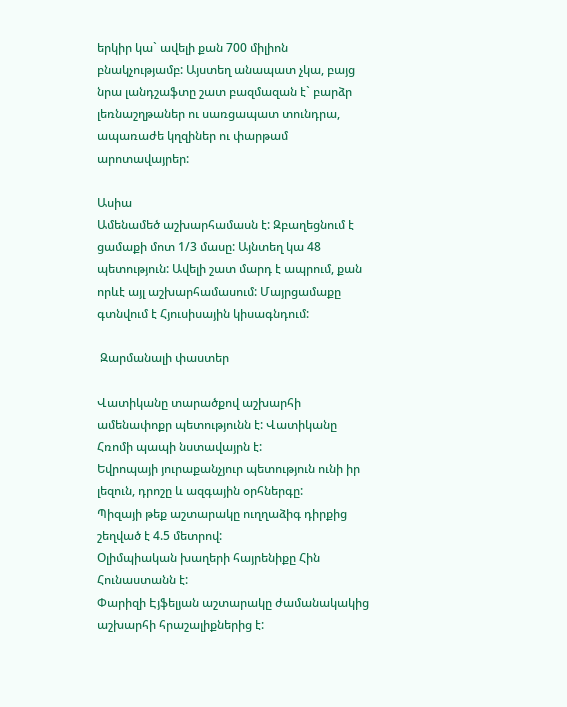երկիր կա` ավելի քան 700 միլիոն բնակչությամբ: Այստեղ անապատ չկա, բայց նրա լանդշաֆտը շատ բազմազան է` բարձր լեռնաշղթաներ ու սառցապատ տունդրա, ապառաժե կղզիներ ու փարթամ արոտավայրեր:

Ասիա
Ամենամեծ աշխարհամասն է: Զբաղեցնում է ցամաքի մոտ 1/3 մասը: Այնտեղ կա 48 պետություն: Ավելի շատ մարդ է ապրում, քան որևէ այլ աշխարհամասում: Մայրցամաքը գտնվում է Հյուսիսային կիսագնդում:

 Զարմանալի փաստեր

Վատիկանը տարածքով աշխարհի ամենափոքր պետությունն է: Վատիկանը Հռոմի պապի նստավայրն է:
Եվրոպայի յուրաքանչյուր պետություն ունի իր լեզուն, դրոշը և ազգային օրհներգը:
Պիզայի թեք աշտարակը ուղղաձիգ դիրքից շեղված է 4.5 մետրով:
Օլիմպիական խաղերի հայրենիքը Հին Հունաստանն է:
Փարիզի Էյֆելյան աշտարակը ժամանակակից աշխարհի հրաշալիքներից է: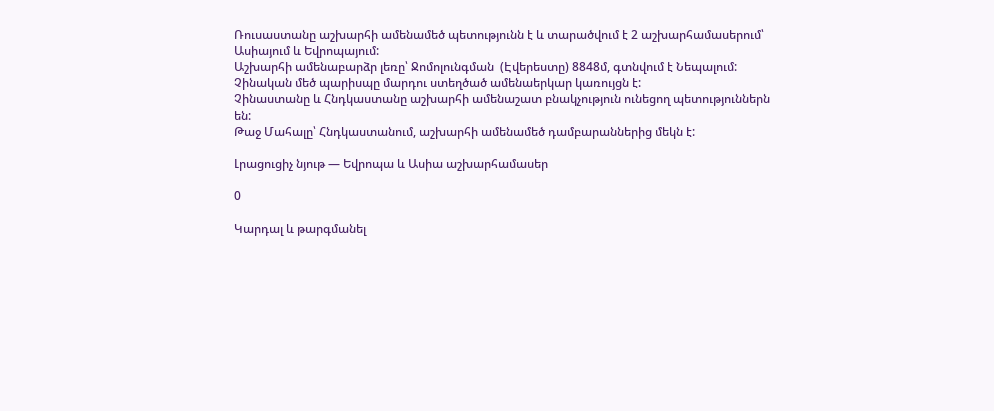Ռուսաստանը աշխարհի ամենամեծ պետությունն է և տարածվում է 2 աշխարհամասերում՝ Ասիայում և Եվրոպայում:
Աշխարհի ամենաբարձր լեռը՝ Ջոմոլունգման  (Էվերեստը) 8848մ, գտնվում է Նեպալում:
Չինական մեծ պարիսպը մարդու ստեղծած ամենաերկար կառույցն է:
Չինաստանը և Հնդկաստանը աշխարհի ամենաշատ բնակչություն ունեցող պետություններն են:
Թաջ Մահալը՝ Հնդկաստանում, աշխարհի ամենամեծ դամբարաններից մեկն է:

Լրացուցիչ նյութ — Եվրոպա և Ասիա աշխարհամասեր

0

Կարդալ և թարգմանել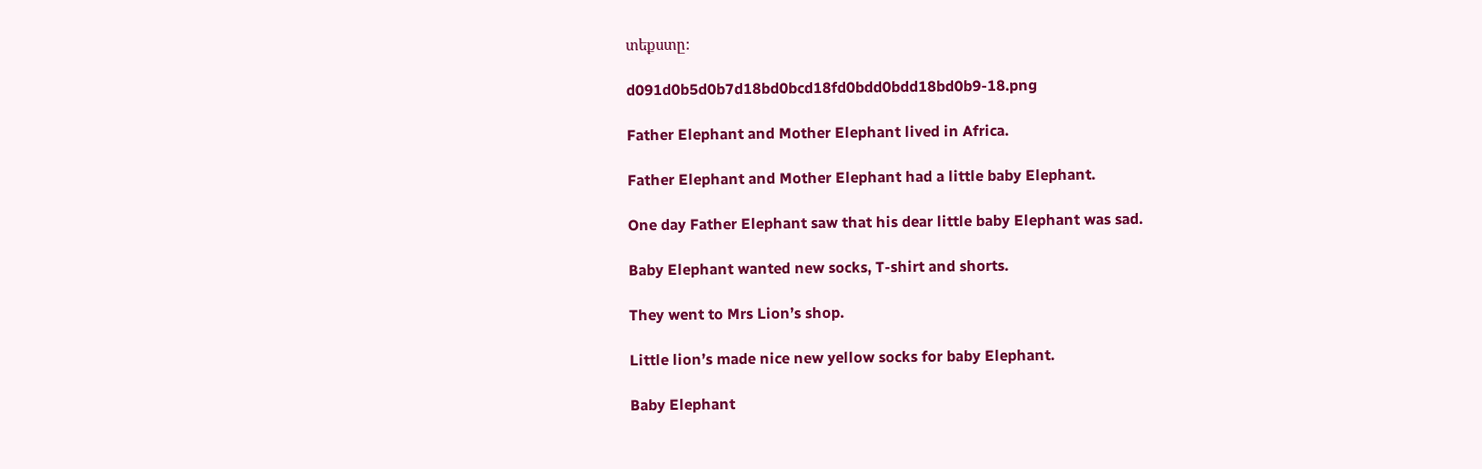տեքստը:

d091d0b5d0b7d18bd0bcd18fd0bdd0bdd18bd0b9-18.png

Father Elephant and Mother Elephant lived in Africa.

Father Elephant and Mother Elephant had a little baby Elephant.

One day Father Elephant saw that his dear little baby Elephant was sad.

Baby Elephant wanted new socks, T-shirt and shorts.

They went to Mrs Lion’s shop.

Little lion’s made nice new yellow socks for baby Elephant.

Baby Elephant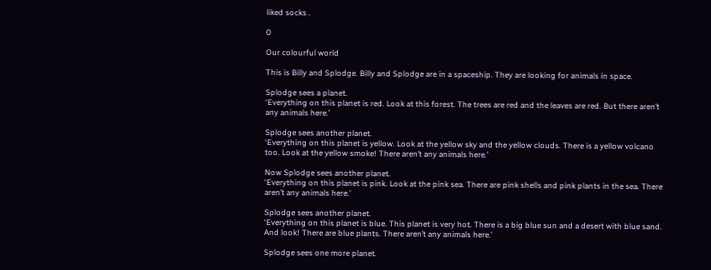liked socks .

0

Our colourful world

This is Billy and Splodge. Billy and Splodge are in a spaceship. They are looking for animals in space.

Splodge sees a planet.
‘Everything on this planet is red. Look at this forest. The trees are red and the leaves are red. But there aren’t any animals here.’

Splodge sees another planet.
‘Everything on this planet is yellow. Look at the yellow sky and the yellow clouds. There is a yellow volcano too. Look at the yellow smoke! There aren’t any animals here.’

Now Splodge sees another planet.
‘Everything on this planet is pink. Look at the pink sea. There are pink shells and pink plants in the sea. There aren’t any animals here.’

Splodge sees another planet.
‘Everything on this planet is blue. This planet is very hot. There is a big blue sun and a desert with blue sand. And look! There are blue plants. There aren’t any animals here.’

Splodge sees one more planet.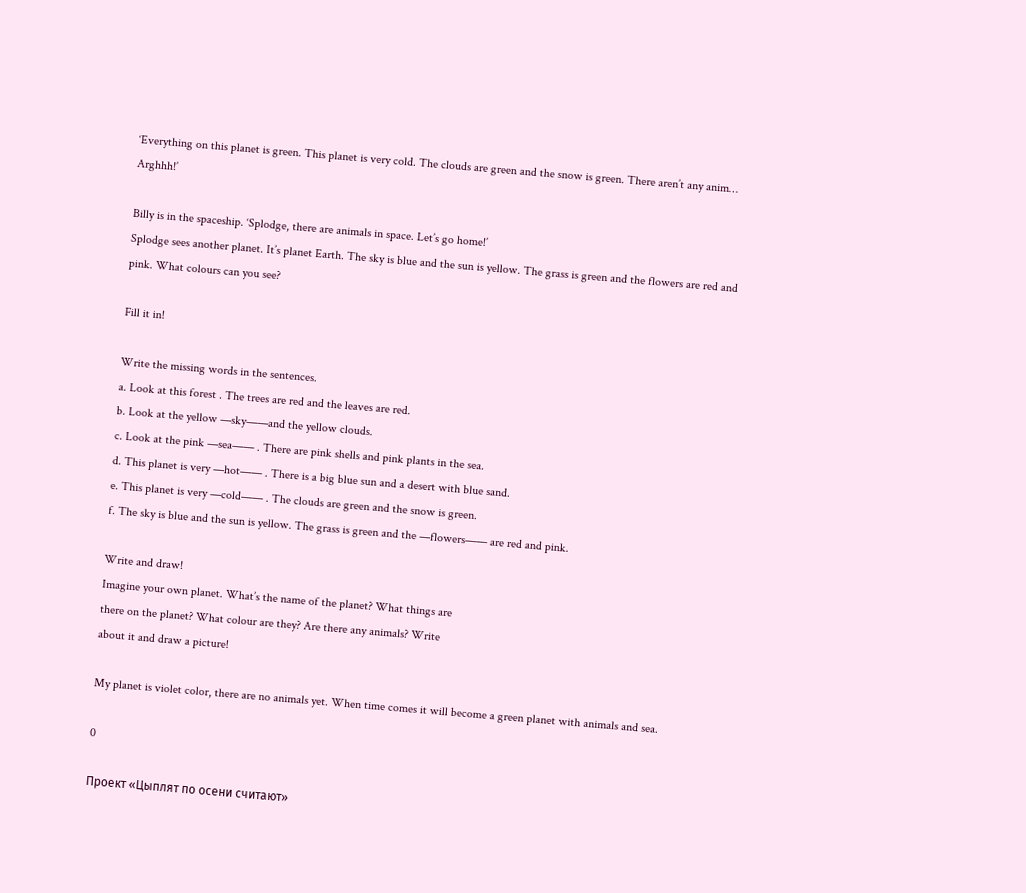‘Everything on this planet is green. This planet is very cold. The clouds are green and the snow is green. There aren’t any anim… Arghhh!’

Billy is in the spaceship. ‘Splodge, there are animals in space. Let’s go home!’
Splodge sees another planet. It’s planet Earth. The sky is blue and the sun is yellow. The grass is green and the flowers are red and pink. What colours can you see?

Fill it in!

Write the missing words in the sentences.
a. Look at this forest . The trees are red and the leaves are red.
b. Look at the yellow —sky——and the yellow clouds.
c. Look at the pink —sea—— . There are pink shells and pink plants in the sea.
d. This planet is very —hot—— . There is a big blue sun and a desert with blue sand.
e. This planet is very —cold—— . The clouds are green and the snow is green.
f. The sky is blue and the sun is yellow. The grass is green and the —flowers—— are red and pink.

Write and draw!
Imagine your own planet. What’s the name of the planet? What things are
there on the planet? What colour are they? Are there any animals? Write
about it and draw a picture!

My planet is violet color, there are no animals yet. When time comes it will become a green planet with animals and sea.

0

Проект «Цыплят по осени считают»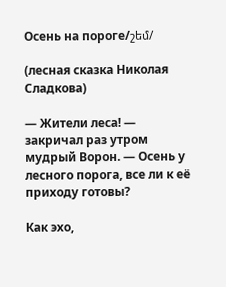Осень на пороге/շեմ/

(лесная сказка Николая Сладкова)

— Жители леса! — закричал раз утром мудрый Ворон. — Осень у лесного порога, все ли к её приходу готовы?

Как эхо,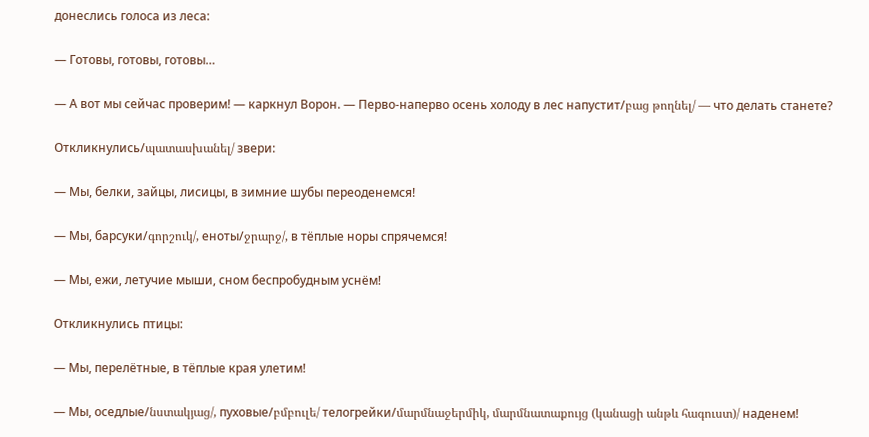донеслись голоса из леса:

— Готовы, готовы, готовы…

— А вот мы сейчас проверим! — каркнул Ворон. — Перво-наперво осень холоду в лес напустит/բաց թողնել/ — что делать станете?

Откликнулись/պատասխանել/ звери:

— Мы, белки, зайцы, лисицы, в зимние шубы переоденемся!

— Мы, барсуки/գորշուկ/, еноты/ջրարջ/, в тёплые норы спрячемся!

— Мы, ежи, летучие мыши, сном беспробудным уснём!

Откликнулись птицы:

— Мы, перелётные, в тёплые края улетим!

— Мы, оседлые/նստակյաց/, пуховые/բմբուլե/ телогрейки/մարմնաջերմիկ, մարմնատաքույց (կանացի անթև հագուստ)/ наденем!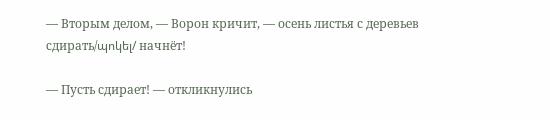— Вторым делом, — Ворон кричит, — осень листья с деревьев сдирать/պոկել/ начнёт!

— Пусть сдирает! — откликнулись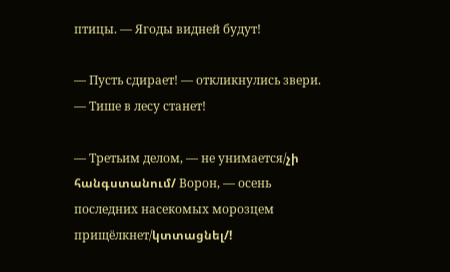птицы. — Ягоды видней будут!

— Пусть сдирает! — откликнулись звери. — Тише в лесу станет!

— Третьим делом, — не унимается/չի հանգստանում/ Ворон, — осень последних насекомых морозцем прищёлкнет/կտտացնել/!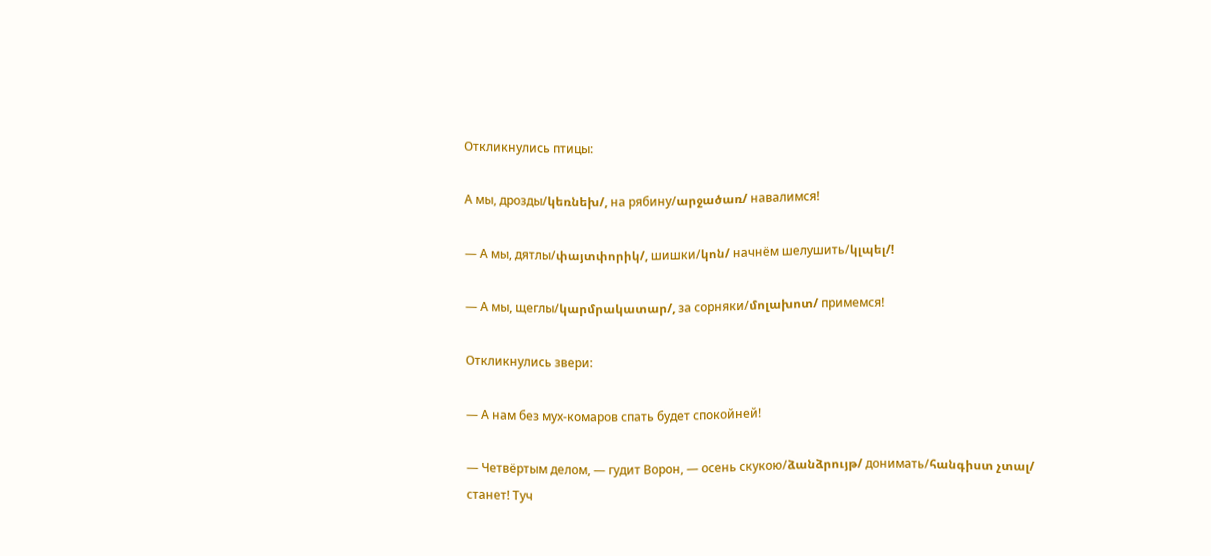Откликнулись птицы:

А мы, дрозды/կեռնեխ/, на рябину/արջածառ/ навалимся!

— А мы, дятлы/փայտփորիկ/, шишки/կոն/ начнём шелушить/կլպել/!

— А мы, щеглы/կարմրակատար/, за сорняки/մոլախոտ/ примемся!

Откликнулись звери:

— А нам без мух-комаров спать будет спокойней!

— Четвёртым делом, — гудит Ворон, — осень скукою/ձանձրույթ/ донимать/հանգիստ չտալ/ станет! Туч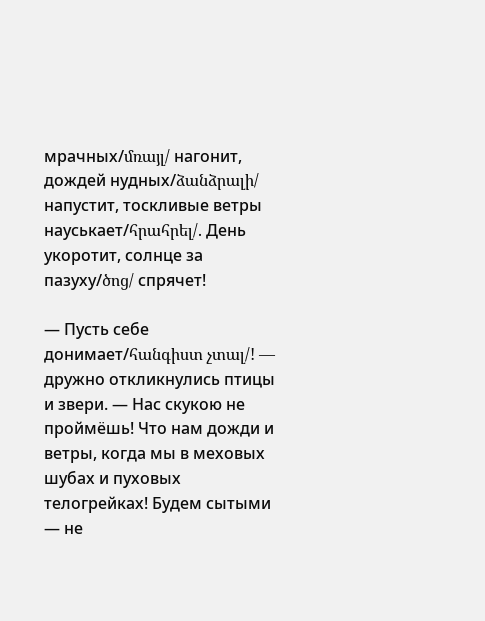мрачных/մռայլ/ нагонит, дождей нудных/ձանձրալի/ напустит, тоскливые ветры науськает/հրահրել/. День укоротит, солнце за пазуху/ծոց/ спрячет!

— Пусть себе донимает/հանգիստ չտալ/! — дружно откликнулись птицы и звери. — Нас скукою не проймёшь! Что нам дожди и ветры, когда мы в меховых шубах и пуховых телогрейках! Будем сытыми — не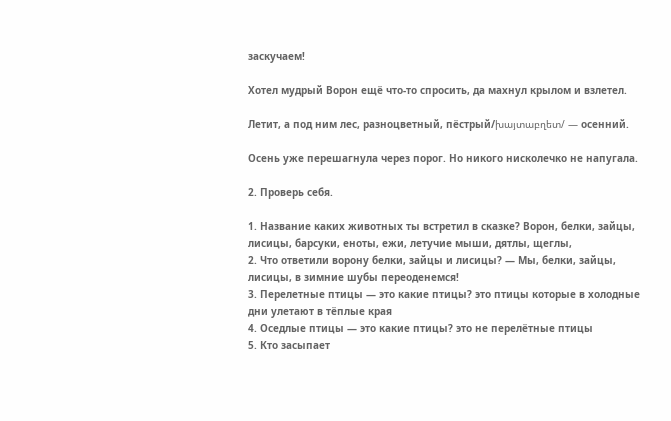заскучаем!

Хотел мудрый Ворон ещё что-то спросить, да махнул крылом и взлетел.

Летит, а под ним лес, разноцветный, пёстрый/խայտաբղետ/ — осенний.

Осень уже перешагнула через порог. Но никого нисколечко не напугала.

2. Проверь себя.

1. Название каких животных ты встретил в сказке? Ворон, белки, зайцы, лисицы, барсуки, еноты, ежи, летучие мыши, дятлы, щеглы,
2. Что ответили ворону белки, зайцы и лисицы? — Мы, белки, зайцы, лисицы, в зимние шубы переоденемся!
3. Перелетные птицы — это какие птицы? это птицы которые в холодные дни улетают в тёплые края
4. Оседлые птицы — это какие птицы? это не перелётные птицы
5. Кто засыпает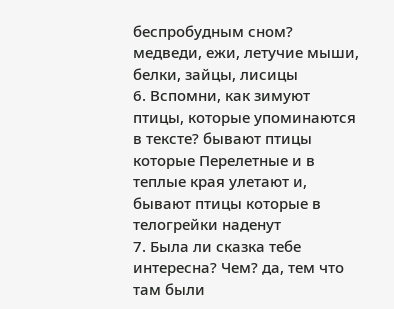беспробудным сном? медведи, ежи, летучие мыши, белки, зайцы, лисицы
6. Вспомни, как зимуют птицы, которые упоминаются в тексте? бывают птицы которые Перелетные и в теплые края улетают и, бывают птицы которые в телогрейки наденут
7. Была ли сказка тебе интересна? Чем? да, тем что там были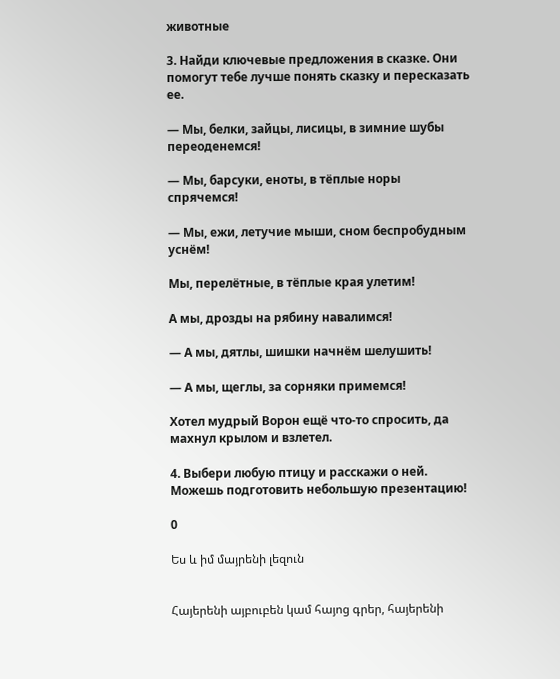животные

3. Найди ключевые предложения в сказке. Они помогут тебе лучше понять сказку и пересказать ее.

— Мы, белки, зайцы, лисицы, в зимние шубы переоденемся!

— Мы, барсуки, еноты, в тёплые норы спрячемся!

— Мы, ежи, летучие мыши, сном беспробудным уснём!

Мы, перелётные, в тёплые края улетим!

А мы, дрозды на рябину навалимся!

— А мы, дятлы, шишки начнём шелушить!

— А мы, щеглы, за сорняки примемся!

Хотел мудрый Ворон ещё что-то спросить, да махнул крылом и взлетел.

4. Выбери любую птицу и расскажи о ней. Можешь подготовить небольшую презентацию!

0

Ես և իմ մայրենի լեզուն


Հայերենի այբուբեն կամ հայոց գրեր, հայերենի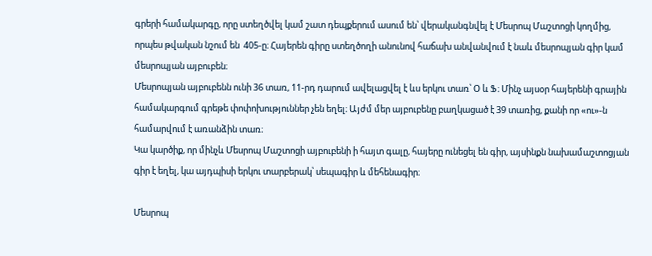գրերի համակարգը, որը ստեղծվել կամ շատ դեպքերում ասում են՝ վերականգնվել է Մեսրոպ Մաշտոցի կողմից, որպես թվական նշում են  405-ը։ Հայերեն գիրը ստեղծողի անունով հաճախ անվանվում է նաև մեսրոպյան գիր կամ մեսրոպյան այբուբեն։
Մեսրոպյան այբուբենն ունի 36 տառ, 11-րդ դարում ավելացվել է ևս երկու տառ՝ Օ և Ֆ։ Մինչ այսօր հայերենի գրային համակարգում գրեթե փոփոխություններ չեն եղել։ Այժմ մեր այբուբենը բաղկացած է 39 տառից, քանի որ «ու»-ն համարվում է առանձին տառ։
Կա կարծիք, որ մինչև Մեսրոպ Մաշտոցի այբուբենի ի հայտ գալը, հայերը ունեցել են գիր, այսինքն նախամաշտոցյան գիր է եղել, կա այդպիսի երկու տարբերակ՝ սեպագիր և մեհենագիր։

Մեսրոպ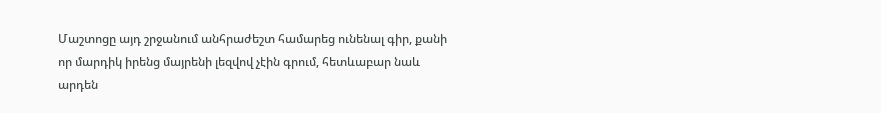Մաշտոցը այդ շրջանում անհրաժեշտ համարեց ունենալ գիր, քանի որ մարդիկ իրենց մայրենի լեզվով չէին գրում, հետևաբար նաև արդեն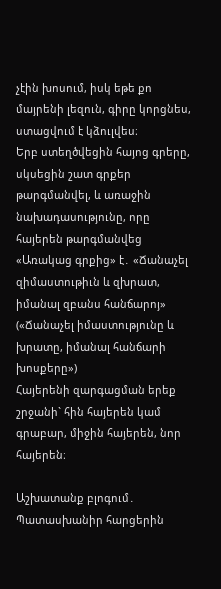չէին խոսում, իսկ եթե քո մայրենի լեզուն, գիրը կորցնես, ստացվում է կձուլվես։
Երբ ստեղծվեցին հայոց գրերը, սկսեցին շատ գրքեր թարգմանվել, և առաջին նախադասությունը, որը հայերեն թարգմանվեց «Առակաց գրքից» է․ «Ճանաչել զիմաստութիւն և զխրատ, իմանալ զբանս հանճարոյ» («Ճանաչել իմաստությունը և խրատը, իմանալ հանճարի խոսքերը»)
Հայերենի զարգացման երեք շրջանի` հին հայերեն կամ գրաբար, միջին հայերեն, նոր հայերեն։

Աշխատանք բլոգում․
Պատասխանիր հարցերին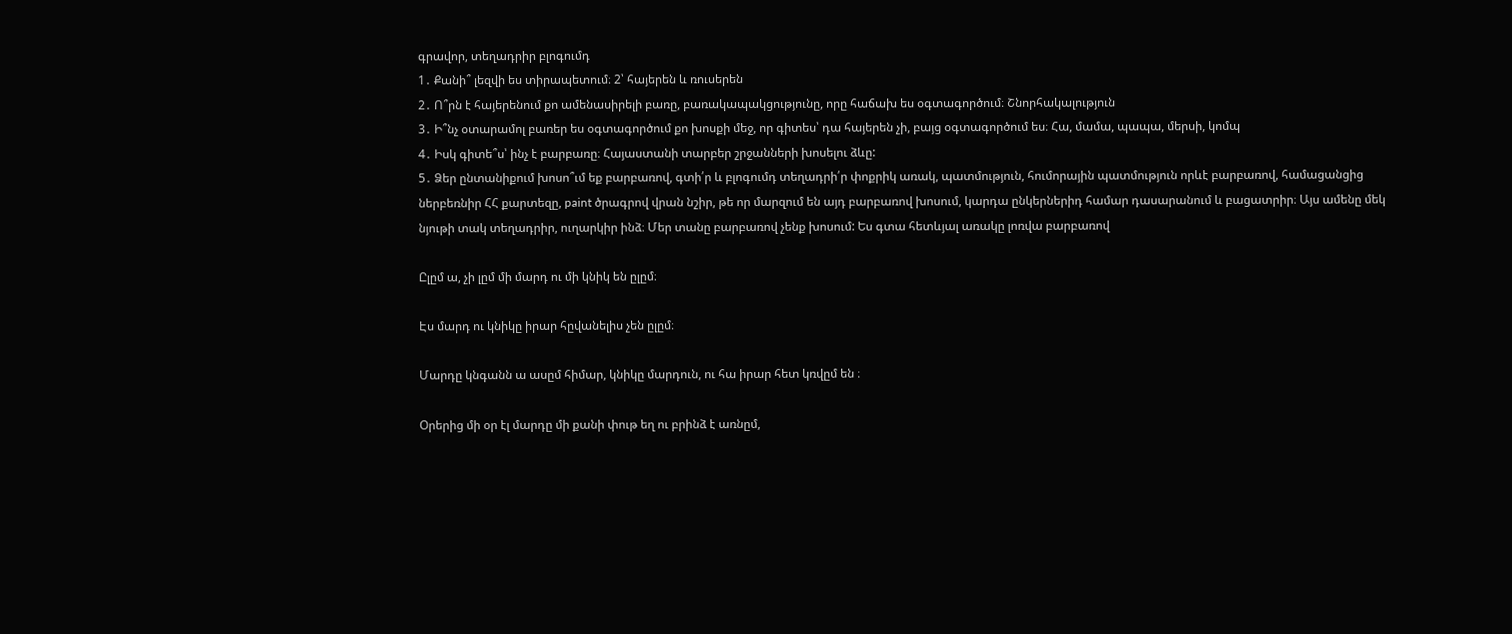գրավոր, տեղադրիր բլոգումդ
1․ Քանի՞ լեզվի ես տիրապետում։ 2՝ հայերեն և ռուսերեն
2․ Ո՞րն է հայերենում քո ամենասիրելի բառը, բառակապակցությունը, որը հաճախ ես օգտագործում։ Շնորհակալություն
3․ Ի՞նչ օտարամոլ բառեր ես օգտագործում քո խոսքի մեջ, որ գիտես՝ դա հայերեն չի, բայց օգտագործում ես։ Հա, մամա, պապա, մերսի, կոմպ
4․ Իսկ գիտե՞ս՝ ինչ է բարբառը։ Հայաստանի տարբեր շրջանների խոսելու ձևը:
5․ Ձեր ընտանիքում խոսո՞ւմ եք բարբառով, գտի՛ր և բլոգումդ տեղադրի՛ր փոքրիկ առակ, պատմություն, հումորային պատմություն որևէ բարբառով, համացանցից ներբեռնիր ՀՀ քարտեզը, paint ծրագրով վրան նշիր, թե որ մարզում են այդ բարբառով խոսում, կարդա ընկերներիդ համար դասարանում և բացատրիր։ Այս ամենը մեկ նյութի տակ տեղադրիր, ուղարկիր ինձ։ Մեր տանը բարբառով չենք խոսում: Ես գտա հետևյալ առակը լոռվա բարբառով

Ըլըմ ա, չի լըմ մի մարդ ու մի կնիկ են ըլըմ։

Էս մարդ ու կնիկը իրար հըվանելիս չեն ըլըմ։

Մարդը կնգանն ա ասըմ հիմար, կնիկը մարդուն, ու հա իրար հետ կռվըմ են ։

Օրերից մի օր էլ մարդը մի քանի փութ եղ ու բրինձ է առնըմ,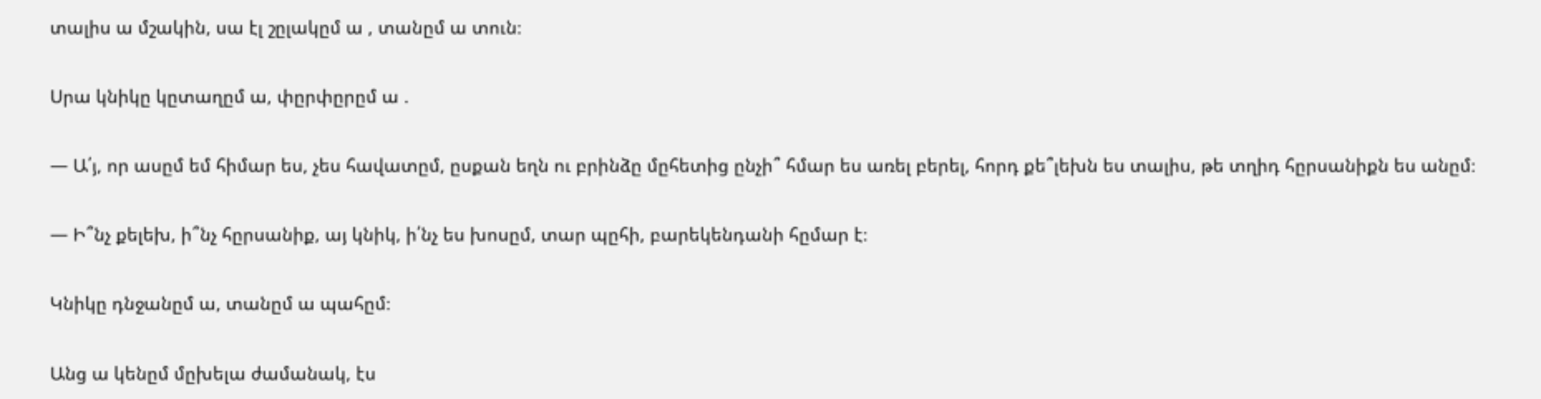տալիս ա մշակին, սա էլ շըլակըմ ա , տանըմ ա տուն։

Սրա կնիկը կըտաղըմ ա, փըրփըրըմ ա .

— Ա՛յ, որ ասըմ եմ հիմար ես, չես հավատըմ, ըսքան եղն ու բրինձը մըհետից ընչի՞ հմար ես առել բերել, հորդ քե՞լեխն ես տալիս, թե տղիդ հըրսանիքն ես անըմ։

— Ի՞նչ քելեխ, ի՞նչ հըրսանիք, այ կնիկ, ի՛նչ ես խոսըմ, տար պըհի, բարեկենդանի հըմար է։

Կնիկը դնջանըմ ա, տանըմ ա պահըմ։

Անց ա կենըմ մըխելա ժամանակ, էս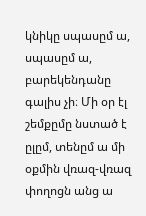կնիկը սպասըմ ա, սպասըմ ա, բարեկենդանը գալիս չի։ Մի օր էլ շեմքըմը նստած է ըլըմ, տենըմ ա մի օքմին վռազ-վռազ փողոցն անց ա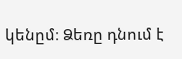կենըմ։ Ձեռը դնում է